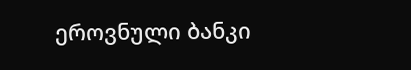ეროვნული ბანკი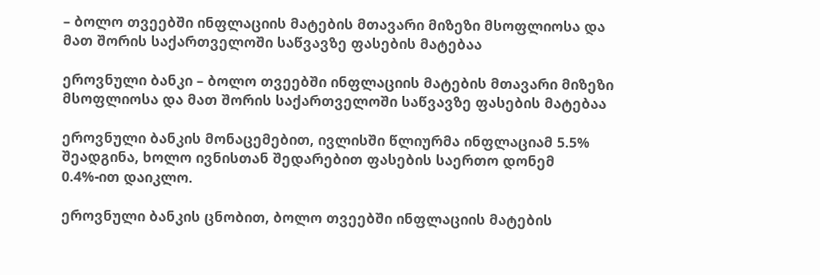– ბოლო თვეებში ინფლაციის მატების მთავარი მიზეზი მსოფლიოსა და მათ შორის საქართველოში საწვავზე ფასების მატებაა

ეროვნული ბანკი – ბოლო თვეებში ინფლაციის მატების მთავარი მიზეზი მსოფლიოსა და მათ შორის საქართველოში საწვავზე ფასების მატებაა

ეროვნული ბანკის მონაცემებით, ივლისში წლიურმა ინფლაციამ 5.5% შეადგინა, ხოლო ივნისთან შედარებით ფასების საერთო დონემ 0.4%-ით დაიკლო.

ეროვნული ბანკის ცნობით, ბოლო თვეებში ინფლაციის მატების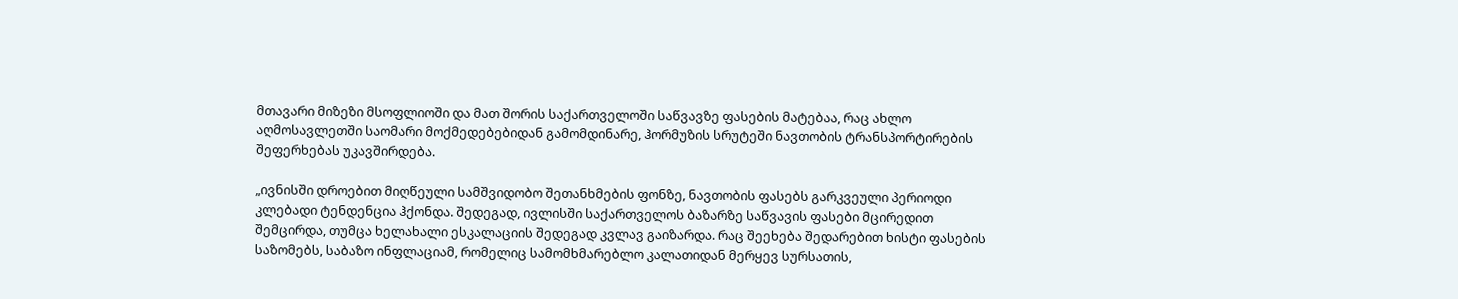მთავარი მიზეზი მსოფლიოში და მათ შორის საქართველოში საწვავზე ფასების მატებაა, რაც ახლო აღმოსავლეთში საომარი მოქმედებებიდან გამომდინარე, ჰორმუზის სრუტეში ნავთობის ტრანსპორტირების შეფერხებას უკავშირდება.

„ივნისში დროებით მიღწეული სამშვიდობო შეთანხმების ფონზე, ნავთობის ფასებს გარკვეული პერიოდი კლებადი ტენდენცია ჰქონდა. შედეგად, ივლისში საქართველოს ბაზარზე საწვავის ფასები მცირედით შემცირდა, თუმცა ხელახალი ესკალაციის შედეგად კვლავ გაიზარდა. რაც შეეხება შედარებით ხისტი ფასების საზომებს, საბაზო ინფლაციამ, რომელიც სამომხმარებლო კალათიდან მერყევ სურსათის,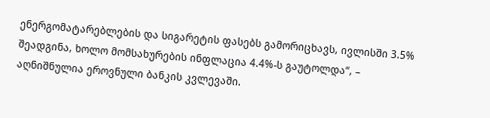ენერგომატარებლების და სიგარეტის ფასებს გამორიცხავს, ივლისში 3.5% შეადგინა, ხოლო მომსახურების ინფლაცია 4.4%-ს გაუტოლდა“, – აღნიშნულია ეროვნული ბანკის კვლევაში.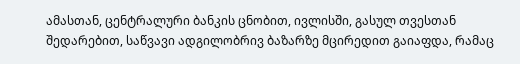ამასთან, ცენტრალური ბანკის ცნობით, ივლისში, გასულ თვესთან შედარებით, საწვავი ადგილობრივ ბაზარზე მცირედით გაიაფდა, რამაც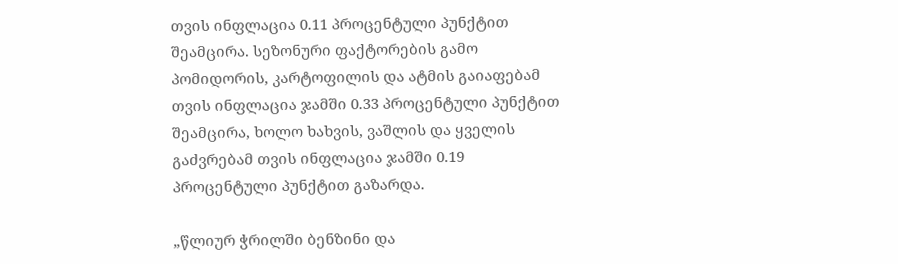თვის ინფლაცია 0.11 პროცენტული პუნქტით შეამცირა. სეზონური ფაქტორების გამო პომიდორის, კარტოფილის და ატმის გაიაფებამ თვის ინფლაცია ჯამში 0.33 პროცენტული პუნქტით შეამცირა, ხოლო ხახვის, ვაშლის და ყველის გაძვრებამ თვის ინფლაცია ჯამში 0.19 პროცენტული პუნქტით გაზარდა.

„წლიურ ჭრილში ბენზინი და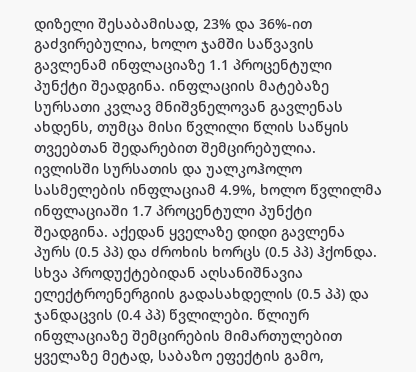დიზელი შესაბამისად, 23% და 36%-ით გაძვირებულია, ხოლო ჯამში საწვავის გავლენამ ინფლაციაზე 1.1 პროცენტული პუნქტი შეადგინა. ინფლაციის მატებაზე სურსათი კვლავ მნიშვნელოვან გავლენას ახდენს, თუმცა მისი წვლილი წლის საწყის თვეებთან შედარებით შემცირებულია. ივლისში სურსათის და უალკოჰოლო სასმელების ინფლაციამ 4.9%, ხოლო წვლილმა ინფლაციაში 1.7 პროცენტული პუნქტი შეადგინა. აქედან ყველაზე დიდი გავლენა პურს (0.5 პპ) და ძროხის ხორცს (0.5 პპ) ჰქონდა. სხვა პროდუქტებიდან აღსანიშნავია ელექტროენერგიის გადასახდელის (0.5 პპ) და ჯანდაცვის (0.4 პპ) წვლილები. წლიურ ინფლაციაზე შემცირების მიმართულებით ყველაზე მეტად, საბაზო ეფექტის გამო,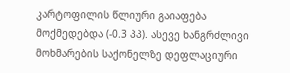კარტოფილის წლიური გაიაფება მოქმედებდა (-0.3 პპ). ასევე ხანგრძლივი მოხმარების საქონელზე დეფლაციური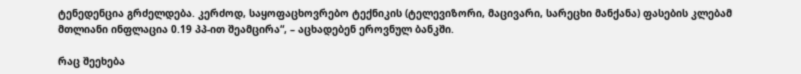ტენედენცია გრძელდება. კერძოდ, საყოფაცხოვრებო ტექნიკის (ტელევიზორი, მაცივარი, სარეცხი მანქანა) ფასების კლებამ მთლიანი ინფლაცია 0.19 პპ-ით შეამცირა“, – აცხადებენ ეროვნულ ბანკში.

რაც შეეხება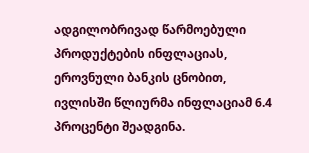ადგილობრივად წარმოებული პროდუქტების ინფლაციას, ეროვნული ბანკის ცნობით, ივლისში წლიურმა ინფლაციამ 6.4 პროცენტი შეადგინა.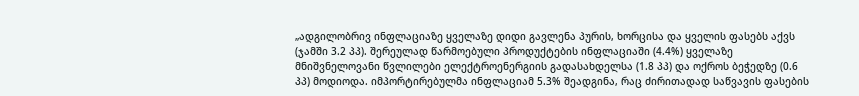„ადგილობრივ ინფლაციაზე ყველაზე დიდი გავლენა პურის, ხორცისა და ყველის ფასებს აქვს (ჯამში 3.2 პპ). შერეულად წარმოებული პროდუქტების ინფლაციაში (4.4%) ყველაზე მნიშვნელოვანი წვლილები ელექტროენერგიის გადასახდელსა (1.8 პპ) და ოქროს ბეჭედზე (0.6 პპ) მოდიოდა. იმპორტირებულმა ინფლაციამ 5.3% შეადგინა, რაც ძირითადად საწვავის ფასების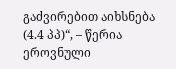გაძვირებით აიხსნება (4.4 პპ)“, – წერია ეროვნული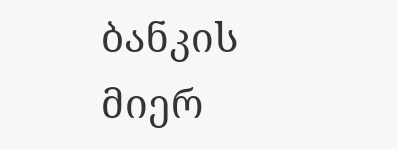ბანკის მიერ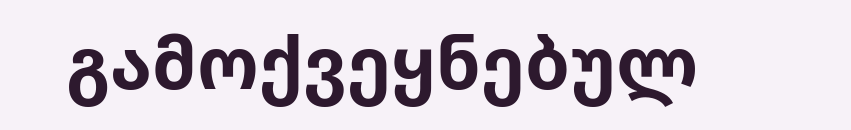გამოქვეყნებულ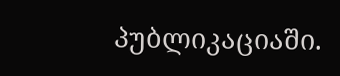პუბლიკაციაში.